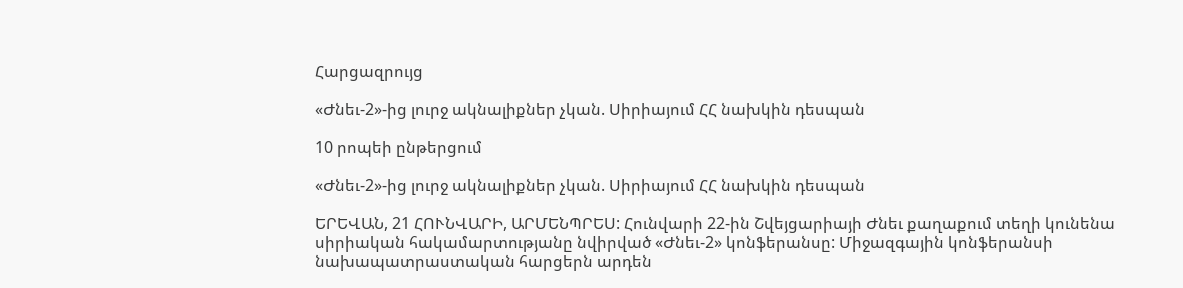Հարցազրույց

«Ժնեւ-2»-ից լուրջ ակնալիքներ չկան. Սիրիայում ՀՀ նախկին դեսպան

10 րոպեի ընթերցում

«Ժնեւ-2»-ից լուրջ ակնալիքներ չկան. Սիրիայում ՀՀ նախկին դեսպան

ԵՐԵՎԱՆ, 21 ՀՈՒՆՎԱՐԻ, ԱՐՄԵՆՊՐԵՍ: Հունվարի 22-ին Շվեյցարիայի Ժնեւ քաղաքում տեղի կունենա սիրիական հակամարտությանը նվիրված «Ժնեւ-2» կոնֆերանսը: Միջազգային կոնֆերանսի նախապատրաստական հարցերն արդեն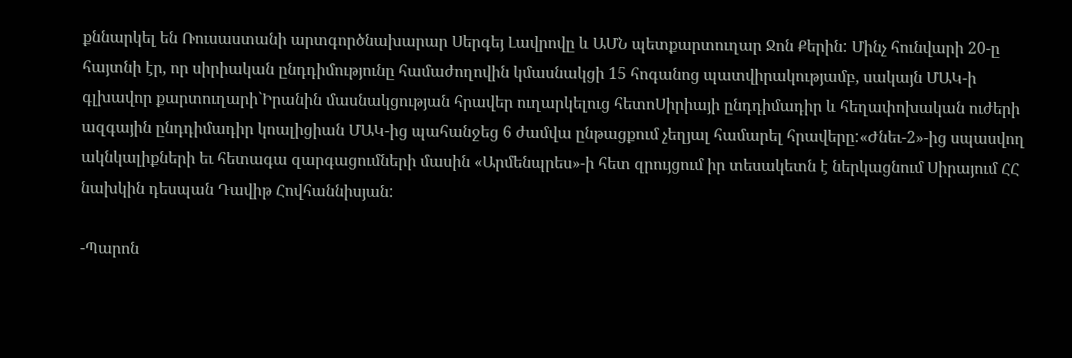քննարկել են Ռուսաստանի արտգործնախարար Սերգեյ Լավրովը և ԱՄՆ պետքարտուղար Ջոն Քերին: Մինչ հունվարի 20-ը հայտնի էր, որ սիրիական ընդդիմությունը համաժողովին կմասնակցի 15 հոգանոց պատվիրակությամբ, սակայն ՄԱԿ-ի գլխավոր քարտուղարի`Իրանին մասնակցության հրավեր ուղարկելուց հետոՍիրիայի ընդդիմադիր և հեղափոխական ուժերի ազգային ընդդիմադիր կոալիցիան ՄԱԿ-ից պահանջեց 6 ժամվա ընթացքում չեղյալ համարել հրավերը:«Ժնեւ-2»-ից սպասվող ակնկալիքների եւ հետագա զարգացումների մասին «Արմենպրես»-ի հետ զրույցում իր տեսակետն է ներկացնում Սիրայում ՀՀ նախկին դեսպան Դավիթ Հովհաննիսյան:

-Պարոն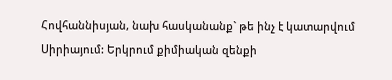Հովհաննիսյան, նախ հասկանանք` թե ինչ է կատարվում Սիրիայում: Երկրում քիմիական զենքի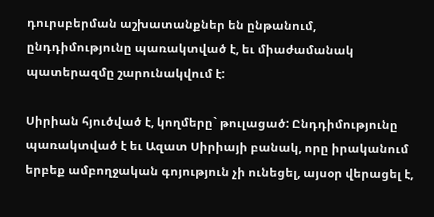դուրսբերման աշխատանքներ են ընթանում, ընդդիմությունը պառակտված է, եւ միաժամանակ պատերազմը շարունակվում է:

Սիրիան հյուծված է, կողմերը` թուլացած: Ընդդիմությունը պառակտված է եւ Ազատ Սիրիայի բանակ, որը իրականում երբեք ամբողջական գոյություն չի ունեցել, այսօր վերացել է,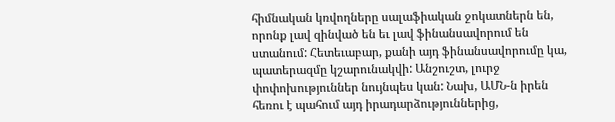հիմնական կռվողները սալաֆիական ջոկատներն են, որոնք լավ զինված են եւ լավ ֆինանսավորում են ստանում: Հետեւաբար, քանի այդ ֆինանսավորումը կա, պատերազմը կշարունակվի: Անշուշտ, լուրջ փոփոխություններ նույնպես կան: Նախ, ԱՄՆ-ն իրեն հեռու է պահում այդ իրադարձություններից,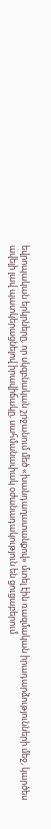եվրոպական երկրները, որ սկզբնական շրջանում մեծ «խանդաղատանքով» մտել էին ռազմական իրադարձությունների մեջ, կարծես ավելի լավ պատկերացնելով իրավիճակը, սահմանափակ օժանադակություն են ցուցաբերում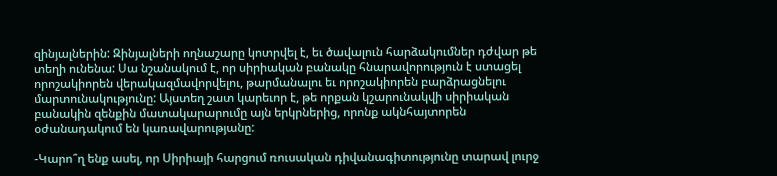զինյալներին: Զինյալների ողնաշարը կոտրվել է, եւ ծավալուն հարձակումներ դժվար թե տեղի ունենա: Սա նշանակում է, որ սիրիական բանակը հնարավորություն է ստացել որոշակիորեն վերակազմավորվելու, թարմանալու եւ որոշակիորեն բարձրացնելու մարտունակությունը: Այստեղ շատ կարեւոր է, թե որքան կշարունակվի սիրիական բանակին զենքին մատակարարումը այն երկրներից, որոնք ակնհայտորեն օժանադակում են կառավարությանը:

-Կարո՞ղ ենք ասել, որ Սիրիայի հարցում ռուսական դիվանագիտությունը տարավ լուրջ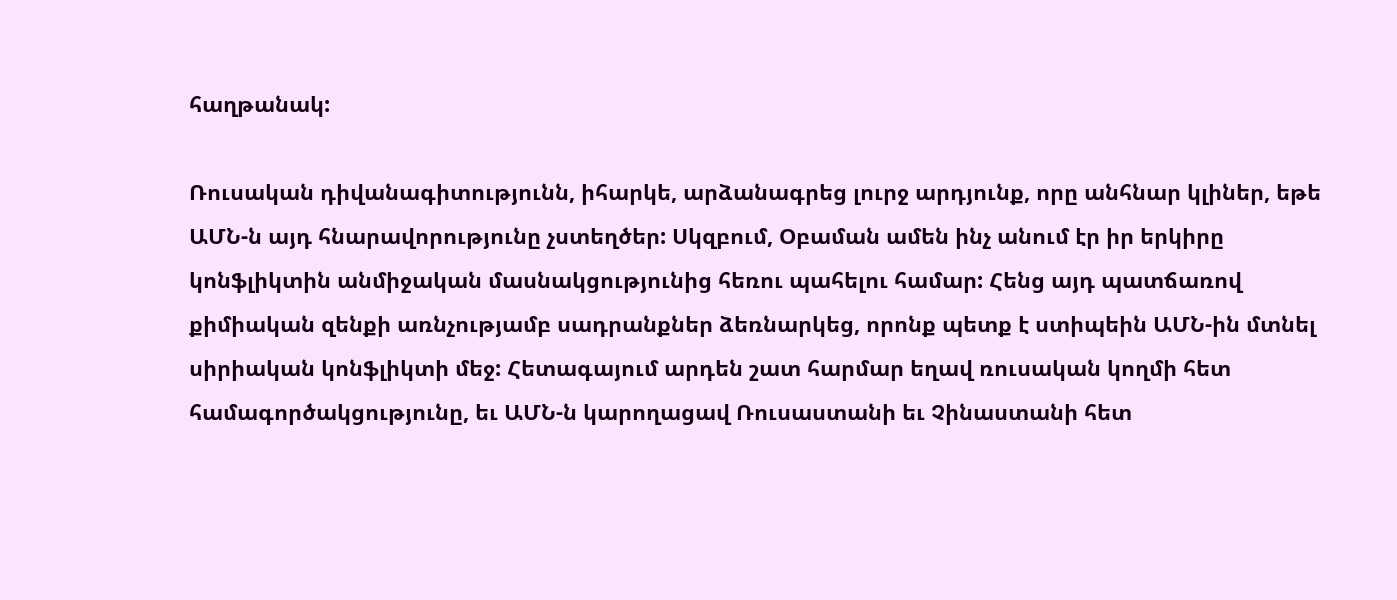հաղթանակ:

Ռուսական դիվանագիտությունն, իհարկե, արձանագրեց լուրջ արդյունք, որը անհնար կլիներ, եթե ԱՄՆ-ն այդ հնարավորությունը չստեղծեր: Սկզբում, Օբաման ամեն ինչ անում էր իր երկիրը կոնֆլիկտին անմիջական մասնակցությունից հեռու պահելու համար: Հենց այդ պատճառով քիմիական զենքի առնչությամբ սադրանքներ ձեռնարկեց, որոնք պետք է ստիպեին ԱՄՆ-ին մտնել սիրիական կոնֆլիկտի մեջ: Հետագայում արդեն շատ հարմար եղավ ռուսական կողմի հետ համագործակցությունը, եւ ԱՄՆ-ն կարողացավ Ռուսաստանի եւ Չինաստանի հետ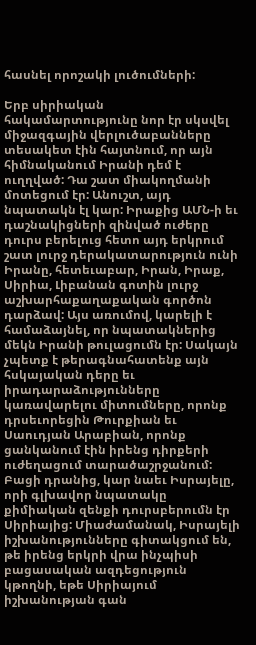հասնել որոշակի լուծումների:

Երբ սիրիական հակամարտությունը նոր էր սկսվել միջազգային վերլուծաբանները տեսակետ էին հայտնում, որ այն հիմնականում Իրանի դեմ է ուղղված: Դա շատ միակողմանի մոտեցում էր: Անուշտ, այդ նպատակն էլ կար: Իրաքից ԱՄՆ-ի եւ դաշնակիցների զինված ուժերը դուրս բերելուց հետո այդ երկրում շատ լուրջ դերակատարություն ունի Իրանը, հետեւաբար, Իրան, Իրաք, Սիրիա, Լիբանան գոտին լուրջ աշխարհաքաղաքական գործոն դարձավ: Այս առումով, կարելի է համաձայնել, որ նպատակներից մեկն Իրանի թուլացումն էր: Սակայն չպետք է թերագնահատենք այն հսկայական դերը եւ իրադարաձությունները կառավարելու միտումները, որոնք դրսեւորեցին Թուրքիան եւ Սաուդյան Արաբիան, որոնք ցանկանում էին իրենց դիրքերի ուժեղացում տարածաշրջանում: Բացի դրանից, կար նաեւ Իսրայելը, որի գլխավոր նպատակը քիմիական զենքի դուրսբերումն էր Սիրիայից: Միաժամանակ, Իսրայելի իշխանությունները գիտակցում են, թե իրենց երկրի վրա ինչպիսի բացասական ազդեցություն կթողնի, եթե Սիրիայում իշխանության գան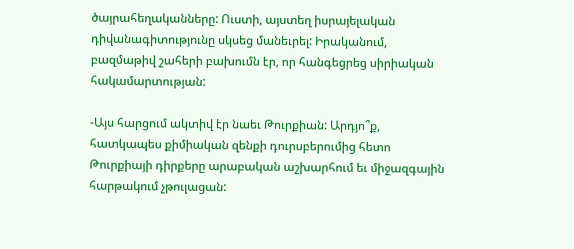ծայրահեղականները: Ուստի, այստեղ իսրայելական դիվանագիտությունը սկսեց մանեւրել: Իրականում, բազմաթիվ շահերի բախումն էր, որ հանգեցրեց սիրիական հակամարտության:

-Այս հարցում ակտիվ էր նաեւ Թուրքիան: Արդյո՞ք, հատկապես քիմիական զենքի դուրսբերումից հետո Թուրքիայի դիրքերը արաբական աշխարհում եւ միջազգային հարթակում չթուլացան: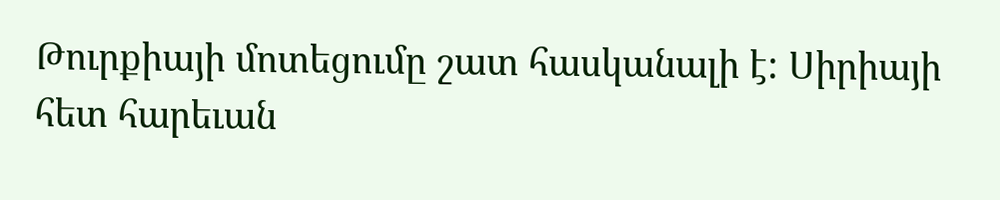Թուրքիայի մոտեցումը շատ հասկանալի է: Սիրիայի հետ հարեւան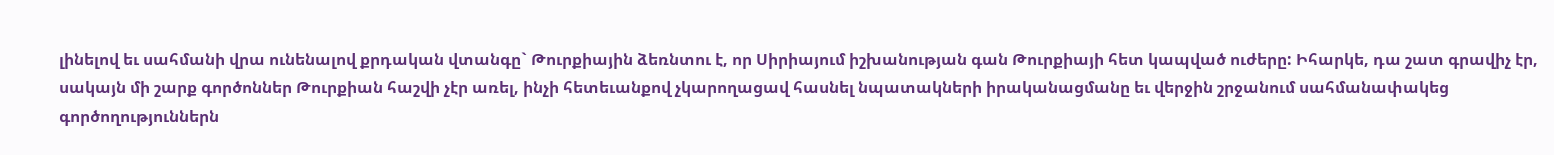լինելով եւ սահմանի վրա ունենալով քրդական վտանգը` Թուրքիային ձեռնտու է, որ Սիրիայում իշխանության գան Թուրքիայի հետ կապված ուժերը: Իհարկե, դա շատ գրավիչ էր, սակայն մի շարք գործոններ Թուրքիան հաշվի չէր առել, ինչի հետեւանքով չկարողացավ հասնել նպատակների իրականացմանը եւ վերջին շրջանում սահմանափակեց գործողություններն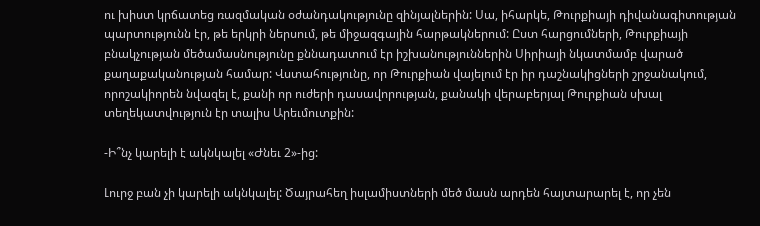ու խիստ կրճատեց ռազմական օժանդակությունը զինյալներին: Սա, իհարկե, Թուրքիայի դիվանագիտության պարտությունն էր, թե երկրի ներսում, թե միջազգային հարթակներում: Ըստ հարցումների, Թուրքիայի բնակչության մեծամասնությունը քննադատում էր իշխանություններին Սիրիայի նկատմամբ վարած քաղաքականության համար: Վստահությունը, որ Թուրքիան վայելում էր իր դաշնակիցների շրջանակում, որոշակիորեն նվազել է, քանի որ ուժերի դասավորության, քանակի վերաբերյալ Թուրքիան սխալ տեղեկատվություն էր տալիս Արեւմուտքին:

-Ի՞նչ կարելի է ակնկալել «Ժնեւ 2»-ից:

Լուրջ բան չի կարելի ակնկալել: Ծայրահեղ իսլամիստների մեծ մասն արդեն հայտարարել է, որ չեն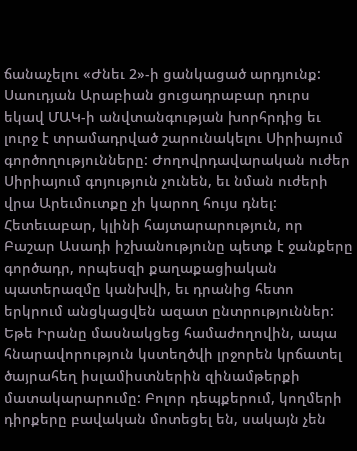ճանաչելու «Ժնեւ 2»-ի ցանկացած արդյունք: Սաուդյան Արաբիան ցուցադրաբար դուրս եկավ ՄԱԿ-ի անվտանգության խորհրդից եւ լուրջ է տրամադրված շարունակելու Սիրիայում գործողությունները: Ժողովրդավարական ուժեր Սիրիայում գոյություն չունեն, եւ նման ուժերի վրա Արեւմուտքը չի կարող հույս դնել: Հետեւաբար, կլինի հայտարարություն, որ Բաշար Ասադի իշխանությունը պետք է ջանքերը գործադր, որպեսզի քաղաքացիական պատերազմը կանխվի, եւ դրանից հետո երկրում անցկացվեն ազատ ընտրություններ: Եթե Իրանը մասնակցեց համաժողովին, ապա հնարավորություն կստեղծվի լրջորեն կրճատել ծայրահեղ իսլամիստներին զինամթերքի մատակարարումը: Բոլոր դեպքերում, կողմերի դիրքերը բավական մոտեցել են, սակայն չեն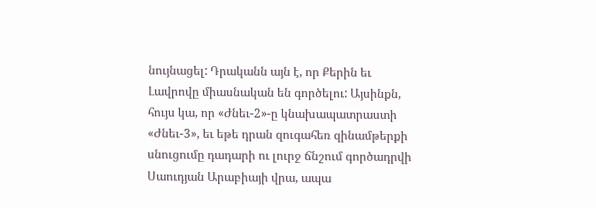նույնացել: Դրականն այն է, որ Քերին եւ Լավրովը միասնական են գործելու: Այսինքն, հույս կա, որ «Ժնեւ-2»-ը կնախապատրաստի «Ժնեւ-3», եւ եթե դրան զուգահեռ զինամթերքի սնուցումը դադարի ու լուրջ ճնշում գործադրվի Սաուդյան Արաբիայի վրա, ապա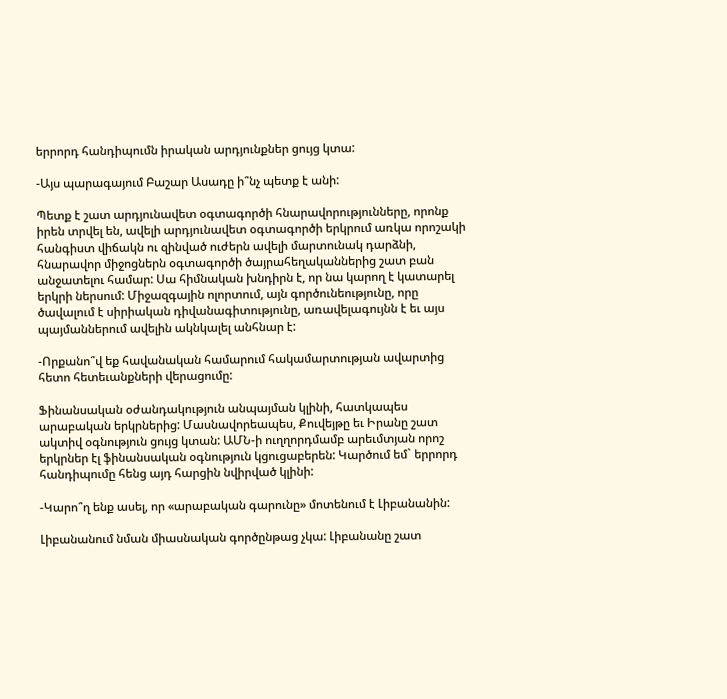երրորդ հանդիպումն իրական արդյունքներ ցույց կտա:

-Այս պարագայում Բաշար Ասադը ի՞նչ պետք է անի:

Պետք է շատ արդյունավետ օգտագործի հնարավորությունները, որոնք իրեն տրվել են, ավելի արդյունավետ օգտագործի երկրում առկա որոշակի հանգիստ վիճակն ու զինված ուժերն ավելի մարտունակ դարձնի, հնարավոր միջոցներն օգտագործի ծայրահեղականներից շատ բան անջատելու համար: Սա հիմնական խնդիրն է, որ նա կարող է կատարել երկրի ներսում: Միջազգային ոլորտում, այն գործունեությունը, որը ծավալում է սիրիական դիվանագիտությունը, առավելագույնն է եւ այս պայմաններում ավելին ակնկալել անհնար է:

-Որքանո՞վ եք հավանական համարում հակամարտության ավարտից հետո հետեւանքների վերացումը:

Ֆինանսական օժանդակություն անպայման կլինի, հատկապես արաբական երկրներից: Մասնավորեապես, Քուվեյթը եւ Իրանը շատ ակտիվ օգնություն ցույց կտան: ԱՄՆ-ի ուղղորդմամբ արեւմտյան որոշ երկրներ էլ ֆինանսական օգնություն կցուցաբերեն: Կարծում եմ` երրորդ հանդիպումը հենց այդ հարցին նվիրված կլինի:

-Կարո՞ղ ենք ասել, որ «արաբական գարունը» մոտենում է Լիբանանին:

Լիբանանում նման միասնական գործընթաց չկա: Լիբանանը շատ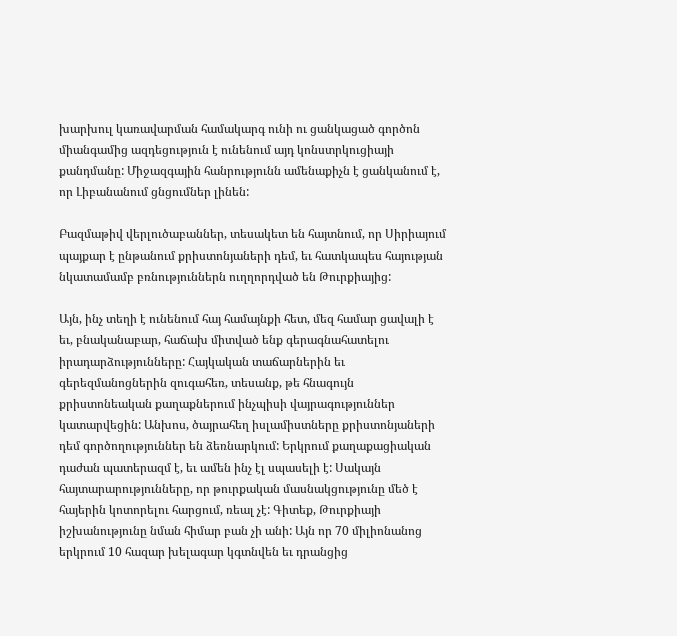խարխուլ կառավարման համակարգ ունի ու ցանկացած գործոն միանգամից ազդեցություն է ունենում այդ կոնստրկուցիայի քանդմանը: Միջազգային հանրությունն ամենաքիչն է ցանկանում է, որ Լիբանանում ցնցումներ լինեն:

Բազմաթիվ վերլուծաբաններ, տեսակետ են հայտնում, որ Սիրիայում պայքար է ընթանում քրիստոնյաների դեմ, եւ հատկապես հայության նկատամամբ բռնություններն ուղղորդված են Թուրքիայից:

Այն, ինչ տեղի է ունենում հայ համայնքի հետ, մեզ համար ցավալի է եւ, բնականաբար, հաճախ միտված ենք գերագնահատելու իրադարձությունները: Հայկական տաճարներին եւ գերեզմանոցներին զուգահեռ, տեսանք, թե հնագույն քրիստոնեական քաղաքներում ինչպիսի վայրագություններ կատարվեցին: Անխոս, ծայրահեղ իսլամիստները քրիստոնյաների դեմ գործողություններ են ձեռնարկում: Երկրում քաղաքացիական դաժան պատերազմ է, եւ ամեն ինչ էլ սպասելի է: Սակայն հայտարարությունները, որ թուրքական մասնակցությունը մեծ է հայերին կոտորելու հարցում, ռեալ չէ: Գիտեք, Թուրքիայի իշխանությունը նման հիմար բան չի անի: Այն որ 70 միլիոնանոց երկրում 10 հազար խելագար կգտնվեն եւ դրանցից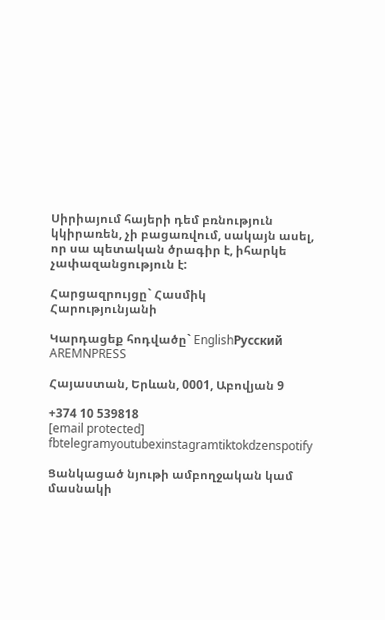Սիրիայում հայերի դեմ բռնություն կկիրառեն, չի բացառվում, սակայն ասել, որ սա պետական ծրագիր է, իհարկե չափազանցություն է:

Հարցազրույցը` Հասմիկ Հարությունյանի

Կարդացեք հոդվածը` EnglishРусский
AREMNPRESS

Հայաստան, Երևան, 0001, Աբովյան 9

+374 10 539818
[email protected]
fbtelegramyoutubexinstagramtiktokdzenspotify

Ցանկացած նյութի ամբողջական կամ մասնակի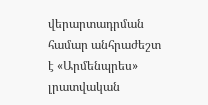վերարտադրման համար անհրաժեշտ է «Արմենպրես» լրատվական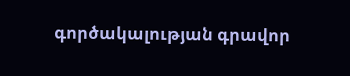գործակալության գրավոր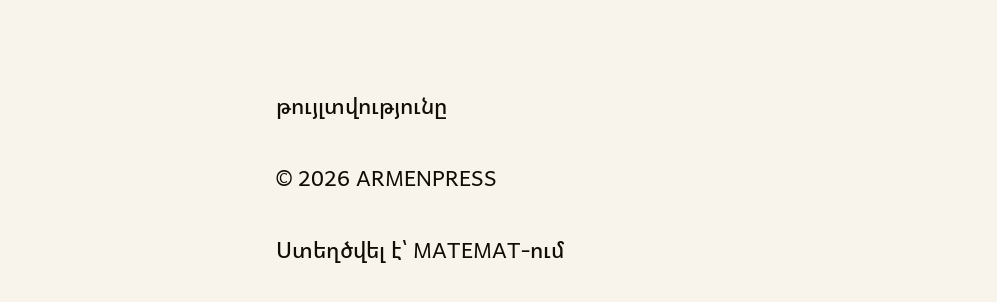թույլտվությունը

© 2026 ARMENPRESS

Ստեղծվել է՝ MATEMAT-ում